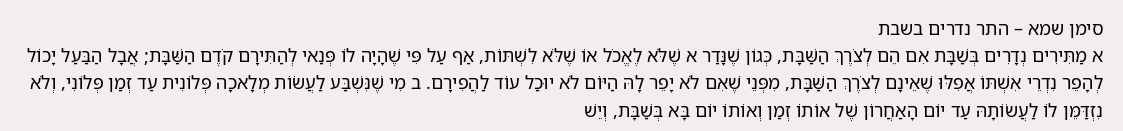סימן שמא – התר נדרים בשבת
א מַתִּירִים נְדָרִים בְּשַׁבָּת אִם הֵם לְצֹרֶךְ הַשַּׁבָּת, כְּגוֹן שֶׁנָּדַר א שֶׁלֹּא לֶאֱכֹל אוֹ שֶׁלֹּא לִשְׁתּוֹת, אַף עַל פִּי שֶׁהָיָה לוֹ פְּנַאי לְהַתִּירָם קֹדֶם הַשַּׁבָּת; אֲבָל הַבַּעַל יָכוֹל לְהָפֵר נִדְרֵי אִשְׁתּוֹ אֲפִלּוּ שֶׁאֵינָם לְצֹרֶךְ הַשַּׁבָּת, מִפְּנֵי שֶׁאִם לֹא יָפֵר לָהּ הַיּוֹם לֹא יוּכַל עוֹד לַהֲפִירָם. ב מִי שֶׁנִּשְׁבַּע לַעֲשׂוֹת מְלָאכָה פְּלוֹנִית עַד זְמַן פְּלוֹנִי, וְלֹא נִזְדַּמֵּן לוֹ לַעֲשׂוֹתָהּ עַד יוֹם הָאַחֲרוֹן שֶׁל אוֹתוֹ זְמַן וְאוֹתוֹ יוֹם בָּא בְּשַׁבָּת, וְיֵשׁ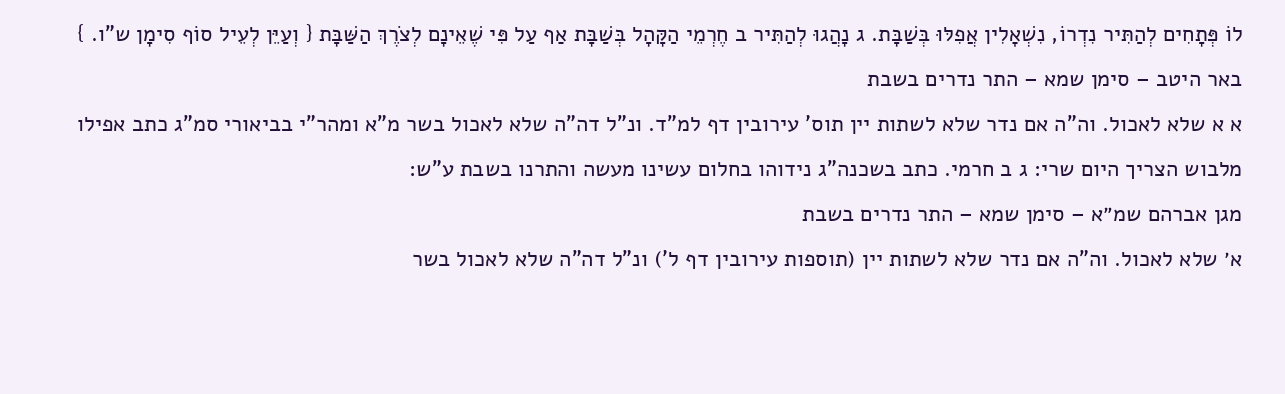לוֹ פְּתָחִים לְהַתִּיר נִדְרוֹ, נִשְׁאָלִין אֲפִלּוּ בְּשַׁבָּת. ג נָהֲגוּ לְהַתִּיר ב חֶרְמֵי הַקָּהָל בְּשַׁבָּת אַף עַל פִּי שֶׁאֵינָם לְצֹרֶךְ הַשַּׁבָּת { וְעַיֵּן לְעֵיל סוֹף סִימָן ש"ו. }
באר היטב – סימן שמא – התר נדרים בשבת
א א שלא לאכול. וה"ה אם נדר שלא לשתות יין תוס' עירובין דף למ"ד. ונ"ל דה"ה שלא לאכול בשר מ"א ומהר"י בביאורי סמ"ג כתב אפילו מלבוש הצריך היום שרי: ג ב חרמי. כתב בשכנה"ג נידוהו בחלום עשינו מעשה והתרנו בשבת ע"ש:
מגן אברהם שמ״א – סימן שמא – התר נדרים בשבת
א׳ שלא לאכול. וה"ה אם נדר שלא לשתות יין (תוספות עירובין דף ל') ונ"ל דה"ה שלא לאכול בשר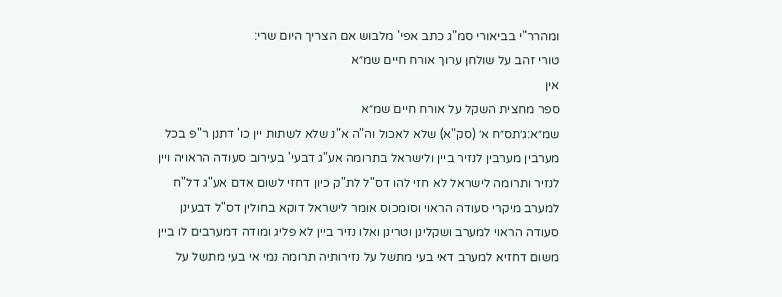ומהרר"י בביאורי סמ"ג כתב אפי' מלבוש אם הצריך היום שרי:
טורי זהב על שולחן ערוך אורח חיים שמ״א
אין
ספר מחצית השקל על אורח חיים שמ״א
שמ״א:ג׳תס״ח א׳ (סק"א) שלא לאכול וה"ה א"נ שלא לשתות יין כו' דתנן ר"פ בכל מערבין מערבין לנזיר ביין ולישראל בתרומה אע"ג דבעי' בעירוב סעודה הראויה ויין לנזיר ותרומה לישראל לא חזי להו דס"ל לת"ק כיון דחזי לשום אדם אע"ג דל"ח למערב מיקרי סעודה הראוי וסומכוס אומר לישראל דוקא בחולין דס"ל דבעינן סעודה הראוי למערב ושקלינן וטרינן ואלו נזיר ביין לא פליג ומודה דמערבים לו ביין משום דחזיא למערב דאי בעי מתשל על נזירותיה תרומה נמי אי בעי מתשל על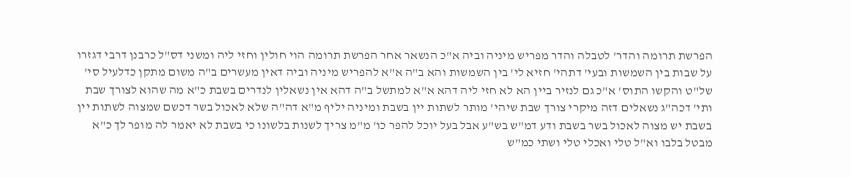הפרשת תרומה והדר' לטבלה והדר מפריש מיניה וביה א"כ הנשאר אחר הפרשת תרומה הוי חולין וחזי ליה ומשני דס"ל כרבנן דרבי דגזרו על שבות בין השמשות ובעי' דתהי' חזיא לי' בין השמשות והא ב"ה א"א להפריש מיניה וביה דאין מעשרים ב"ה משום מתקן כדלעיל סי' של"ט והקשו התוס' א"כ גם לנזיר ביין הא לא חזי ליה דהא א"א למתשל ב"ה דהא אין נשאלין לנדרים בשבת כ"א מה שהוא לצורך שבת ותי' דכה"ג נשאלים דזה מיקרי צורך שבת שיהי' מותר לשתות יין בשבת ומיניה יליף מ"א דה"ה שלא לאכול בשר דכשם שמצוה לשתות יין בשבת יש מצוה לאכול בשר בשבת ודע דמ"ש בש"ע אבל בעל יוכל להפר כו' מ"מ צריך לשנות בלשונו כי בשבת לא יאמר לה מופר לך כ"א מבטל בלבו וא"ל טלי ואכלי טלי ושתי כמ"ש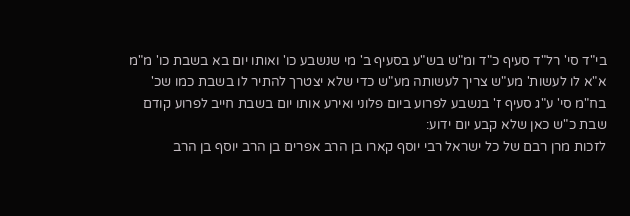בי"ד סי' רל"ד סעיף כ"ד ומ"ש בש"ע בסעיף ב' מי שנשבע כו' ואותו יום בא בשבת כו' מ"מ א"א לו לעשות' מע"ש צריך לעשותה מע"ש כדי שלא יצטרך להתיר לו בשבת כמו שכ' בח"מ סי' ע"ג סעיף ז' בנשבע לפרוע ביום פלוני ואירע אותו יום בשבת חייב לפרוע קודם שבת כ"ש כאן שלא קבע יום ידוע:
לזכות מרן רבם של כל ישראל רבי יוסף קארו בן הרב אפרים בן הרב יוסף בן הרב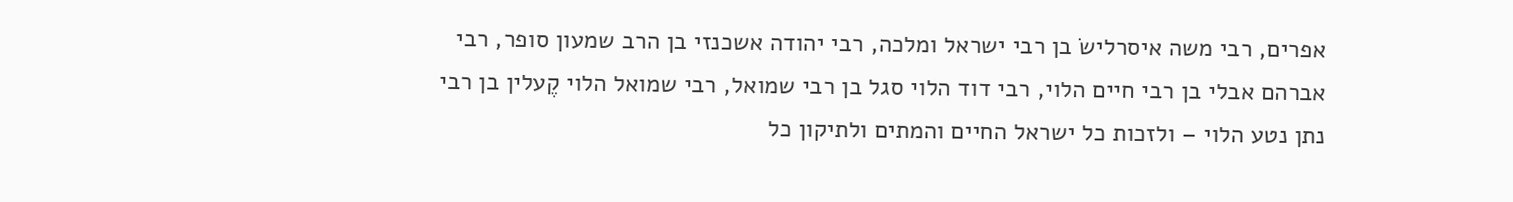אפרים, רבי משה איסרלישׂ בן רבי ישראל ומלכה, רבי יהודה אשכנזי בן הרב שמעון סופר, רבי אברהם אבלי בן רבי חיים הלוי, רבי דוד הלוי סגל בן רבי שמואל, רבי שמואל הלוי קֶעלין בן רבי נתן נטע הלוי – ולזכות כל ישראל החיים והמתים ולתיקון כל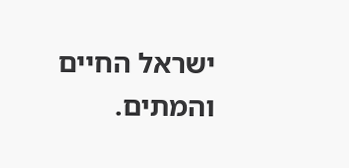ישראל החיים והמתים.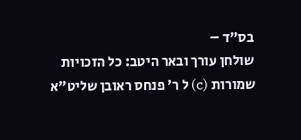בס"ד –
שולחן עורך ובאר היטב: כל הזכויות שמורות (c) ל ר' פנחס ראובן שליט"א